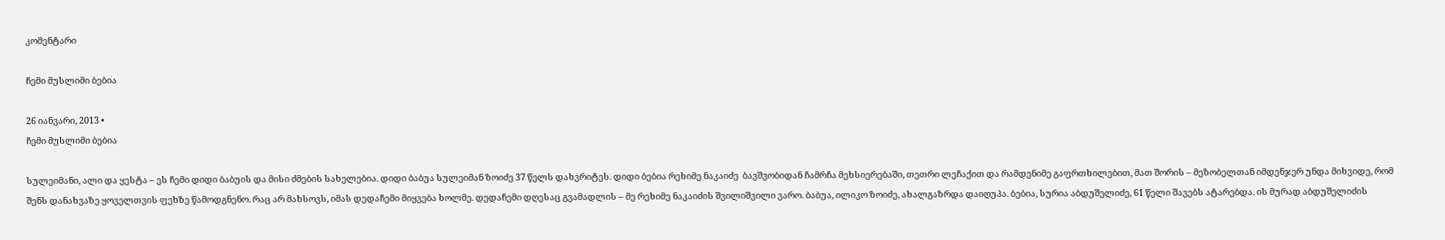კომენტარი

ჩემი მუსლიმი ბებია

26 იანვარი, 2013 •
ჩემი მუსლიმი ბებია

სულეიმანი, ალი და ყესტა – ეს ჩემი დიდი ბაბუის და მისი ძმების სახელებია. დიდი ბაბუა სულეიმან ზოიძე 37 წელს დახვრიტეს. დიდი ბებია რეხიმე ნაკაიძე  ბავშვობიდან ჩამრჩა მეხსიერებაში, თეთრი ლეჩაქით და რამდენიმე გაფრთხილებით, მათ შორის – მეზობელთან იმდენჯერ უნდა მიხვიდე, რომ შენს დანახვაზე ყოველთვის ფეხზე წამოდგნენო. რაც არ მახსოვს, იმას დედაჩემი მიყვება ხოლმე. დედაჩემი დღესაც გვამადლის – მე რეხიმე ნაკაიძის შვილიშვილი ვარო. ბაბუა, ილიკო ზოიძე, ახალგაზრდა დაიღუპა. ბებია, სურია აბდუშელიძე, 61 წელი შავებს ატარებდა. ის მურად აბდუშელიძის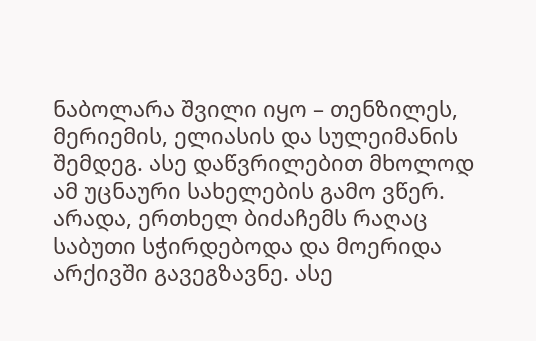ნაბოლარა შვილი იყო – თენზილეს, მერიემის, ელიასის და სულეიმანის შემდეგ. ასე დაწვრილებით მხოლოდ ამ უცნაური სახელების გამო ვწერ. არადა, ერთხელ ბიძაჩემს რაღაც საბუთი სჭირდებოდა და მოერიდა არქივში გავეგზავნე. ასე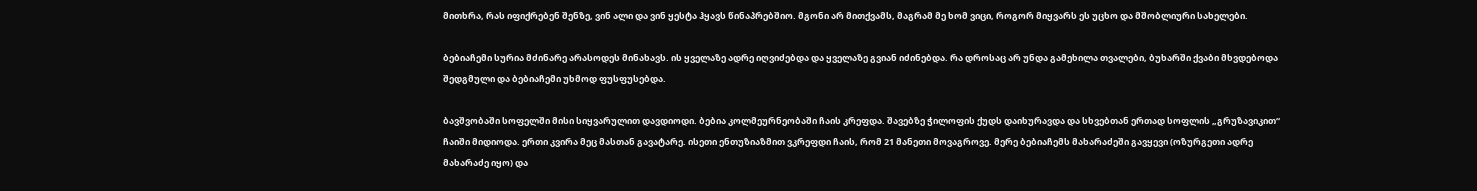მითხრა, რას იფიქრებენ შენზე, ვინ ალი და ვინ ყესტა ჰყავს წინაპრებშიო. მგონი არ მითქვამს, მაგრამ მე ხომ ვიცი, როგორ მიყვარს ეს უცხო და მშობლიური სახელები.

ბებიაჩემი სურია მძინარე არასოდეს მინახავს. ის ყველაზე ადრე იღვიძებდა და ყველაზე გვიან იძინებდა. რა დროსაც არ უნდა გამეხილა თვალები, ბუხარში ქვაბი მხვდებოდა შედგმული და ბებიაჩემი უხმოდ ფუსფუსებდა.

ბავშვობაში სოფელში მისი სიყვარულით დავდიოდი. ბებია კოლმეურნეობაში ჩაის კრეფდა. შავებზე ჭილოფის ქუდს დაიხურავდა და სხვებთან ერთად სოფლის „გრუზავიკით“ ჩაიში მიდიოდა. ერთი კვირა მეც მასთან გავატარე. ისეთი ენთუზიაზმით ვკრეფდი ჩაის, რომ 21 მანეთი მოვაგროვე. მერე ბებიაჩემს მახარაძეში გავყევი (ოზურგეთი ადრე მახარაძე იყო) და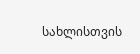სახლისთვის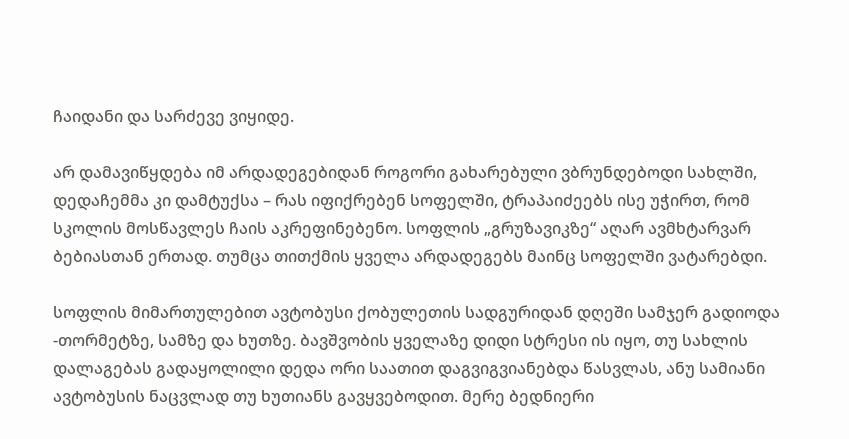ჩაიდანი და სარძევე ვიყიდე.

არ დამავიწყდება იმ არდადეგებიდან როგორი გახარებული ვბრუნდებოდი სახლში, დედაჩემმა კი დამტუქსა – რას იფიქრებენ სოფელში, ტრაპაიძეებს ისე უჭირთ, რომ სკოლის მოსწავლეს ჩაის აკრეფინებენო. სოფლის „გრუზავიკზე“ აღარ ავმხტარვარ ბებიასთან ერთად. თუმცა თითქმის ყველა არდადეგებს მაინც სოფელში ვატარებდი.

სოფლის მიმართულებით ავტობუსი ქობულეთის სადგურიდან დღეში სამჯერ გადიოდა -თორმეტზე, სამზე და ხუთზე. ბავშვობის ყველაზე დიდი სტრესი ის იყო, თუ სახლის დალაგებას გადაყოლილი დედა ორი საათით დაგვიგვიანებდა წასვლას, ანუ სამიანი ავტობუსის ნაცვლად თუ ხუთიანს გავყვებოდით. მერე ბედნიერი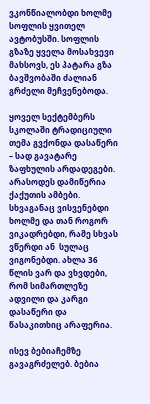ვკონწიალობდი ხოლმე სოფლის ყვითელ ავტობუსში. სოფლის გზაზე ყველა მოსახვევი მახსოვს, ეს პატარა გზა ბავშვობაში ძალიან გრძელი მეჩვენებოდა.

ყოველ სექტემბერს სკოლაში ტრადიციული თემა გვქონდა დასაწერი  – სად გავატარე ზაფხულის არდადეგები. არასოდეს დამიწერია ქაქუთის ამბები. სხვაგანაც ვისვენებდი ხოლმე და თან როგორ ვიკადრებდი, რამე სხვას ვწერდი ან  სულაც ვიგონებდი. ახლა 36 წლის ვარ და ვხვდები, რომ სიმართლეზე ადვილი და კარგი დასაწერი და წასაკითხიც არაფერია.

ისევ ბებიაჩემზე გავაგრძელებ. ბებია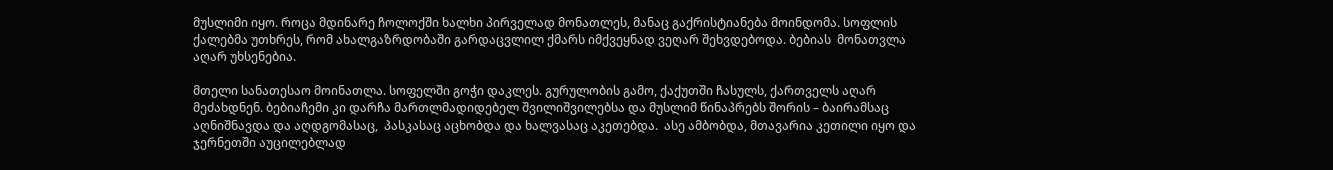მუსლიმი იყო. როცა მდინარე ჩოლოქში ხალხი პირველად მონათლეს, მანაც გაქრისტიანება მოინდომა. სოფლის ქალებმა უთხრეს, რომ ახალგაზრდობაში გარდაცვლილ ქმარს იმქვეყნად ვეღარ შეხვდებოდა. ბებიას  მონათვლა აღარ უხსენებია.

მთელი სანათესაო მოინათლა. სოფელში გოჭი დაკლეს. გურულობის გამო, ქაქუთში ჩასულს, ქართველს აღარ მეძახდნენ. ბებიაჩემი კი დარჩა მართლმადიდებელ შვილიშვილებსა და მუსლიმ წინაპრებს შორის – ბაირამსაც აღნიშნავდა და აღდგომასაც,  პასკასაც აცხობდა და ხალვასაც აკეთებდა.  ასე ამბობდა, მთავარია კეთილი იყო და ჯერნეთში აუცილებლად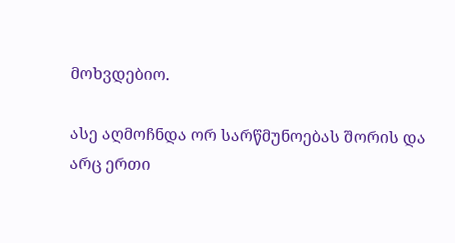მოხვდებიო.

ასე აღმოჩნდა ორ სარწმუნოებას შორის და არც ერთი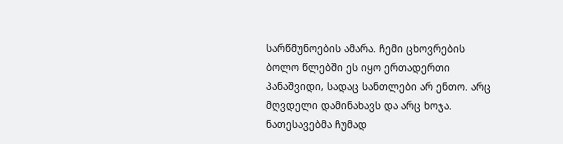სარწმუნოების ამარა. ჩემი ცხოვრების ბოლო წლებში ეს იყო ერთადერთი პანაშვიდი, სადაც სანთლები არ ენთო. არც მღვდელი დამინახავს და არც ხოჯა. ნათესავებმა ჩუმად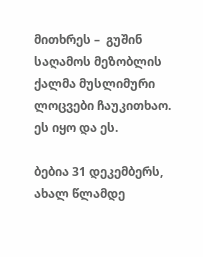მითხრეს –  გუშინ საღამოს მეზობლის ქალმა მუსლიმური ლოცვები ჩაუკითხაო.  ეს იყო და ეს.

ბებია 31 დეკემბერს, ახალ წლამდე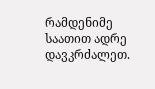რამდენიმე საათით ადრე დავკრძალეთ.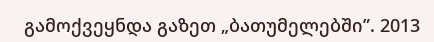გამოქვეყნდა გაზეთ „ბათუმელებში”. 2013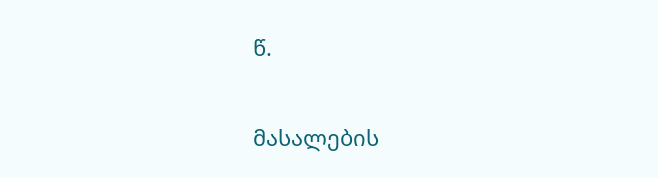წ.

მასალების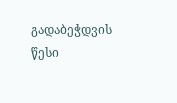გადაბეჭდვის წესი